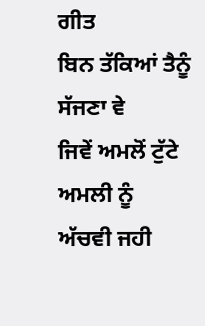ਗੀਤ
ਬਿਨ ਤੱਕਿਆਂ ਤੈਨੂੰ
ਸੱਜਣਾ ਵੇ
ਜਿਵੇਂ ਅਮਲੋਂ ਟੁੱਟੇ ਅਮਲੀ ਨੂੰ
ਅੱਚਵੀ ਜਹੀ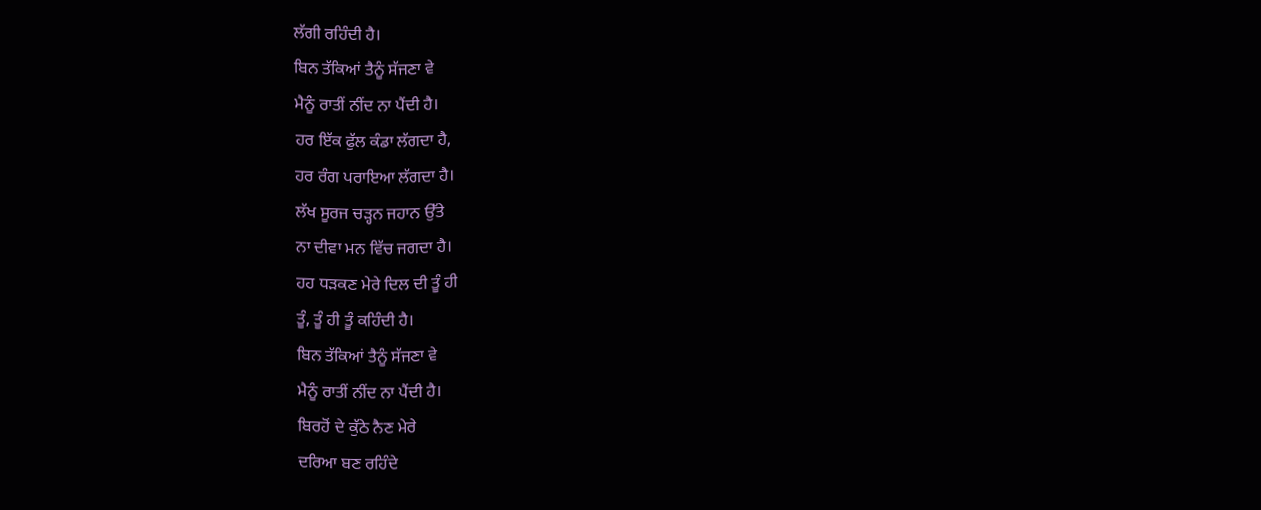ਲੱਗੀ ਰਹਿੰਦੀ ਹੈ।
ਬਿਨ ਤੱਕਿਆਂ ਤੈਨੂੰ ਸੱਜਣਾ ਵੇ
ਮੈਨੂੰ ਰਾਤੀਂ ਨੀਂਦ ਨਾ ਪੈਂਦੀ ਹੈ।
ਹਰ ਇੱਕ ਫੁੱਲ ਕੰਡਾ ਲੱਗਦਾ ਹੈ,
ਹਰ ਰੰਗ ਪਰਾਇਆ ਲੱਗਦਾ ਹੈ।
ਲੱਖ ਸੂਰਜ ਚੜ੍ਹਨ ਜਹਾਨ ਉੱਤੇ
ਨਾ ਦੀਵਾ ਮਨ ਵਿੱਚ ਜਗਦਾ ਹੈ।
ਹਹ ਧੜਕਣ ਮੇਰੇ ਦਿਲ ਦੀ ਤੂੰ ਹੀ
ਤੂੰ, ਤੂੰ ਹੀ ਤੂੰ ਕਹਿੰਦੀ ਹੈ।
ਬਿਨ ਤੱਕਿਆਂ ਤੈਨੂੰ ਸੱਜਣਾ ਵੇ
ਮੈਨੂੰ ਰਾਤੀਂ ਨੀਂਦ ਨਾ ਪੈਂਦੀ ਹੈ।
ਬਿਰਹੋਂ ਦੇ ਕੁੱਠੇ ਨੈਣ ਮੇਰੇ
ਦਰਿਆ ਬਣ ਰਹਿੰਦੇ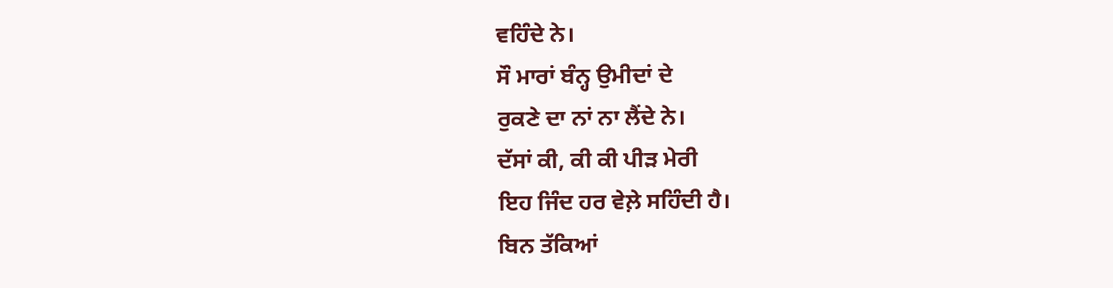ਵਹਿੰਦੇ ਨੇ।
ਸੌ ਮਾਰਾਂ ਬੰਨ੍ਹ ਉਮੀਦਾਂ ਦੇ
ਰੁਕਣੇ ਦਾ ਨਾਂ ਨਾ ਲੈਂਦੇ ਨੇ।
ਦੱਸਾਂ ਕੀ, ਕੀ ਕੀ ਪੀੜ ਮੇਰੀ
ਇਹ ਜਿੰਦ ਹਰ ਵੇਲ਼ੇ ਸਹਿੰਦੀ ਹੈ।
ਬਿਨ ਤੱਕਿਆਂ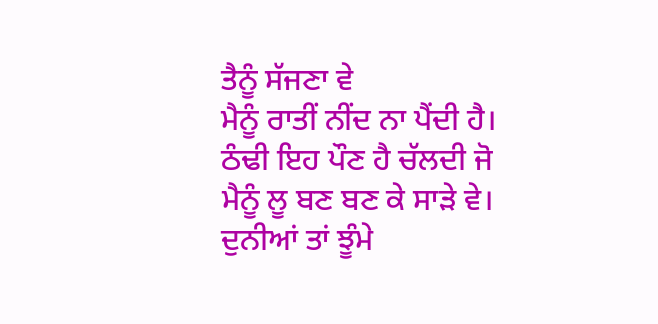ਤੈਨੂੰ ਸੱਜਣਾ ਵੇ
ਮੈਨੂੰ ਰਾਤੀਂ ਨੀਂਦ ਨਾ ਪੈਂਦੀ ਹੈ।
ਠੰਢੀ ਇਹ ਪੌਣ ਹੈ ਚੱਲਦੀ ਜੋ
ਮੈਨੂੰ ਲੂ ਬਣ ਬਣ ਕੇ ਸਾੜੇ ਵੇ।
ਦੁਨੀਆਂ ਤਾਂ ਝੂੰਮੇ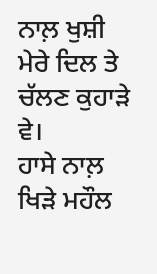ਨਾਲ਼ ਖੁਸ਼ੀ
ਮੇਰੇ ਦਿਲ ਤੇ ਚੱਲਣ ਕੁਹਾੜੇ ਵੇ।
ਹਾਸੇ ਨਾਲ਼ ਖਿੜੇ ਮਹੌਲ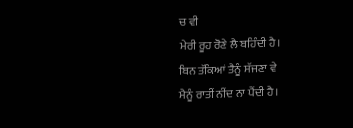ਚ ਵੀ
ਮੇਰੀ ਰੂਹ ਰੋਣੇ ਲੈ ਬਹਿੰਦੀ ਹੈ।
ਬਿਨ ਤੱਕਿਆਂ ਤੈਨੂੰ ਸੱਜਣਾ ਵੇ
ਮੈਨੂੰ ਰਾਤੀਂ ਨੀਂਦ ਨਾ ਪੈਂਦੀ ਹੈ।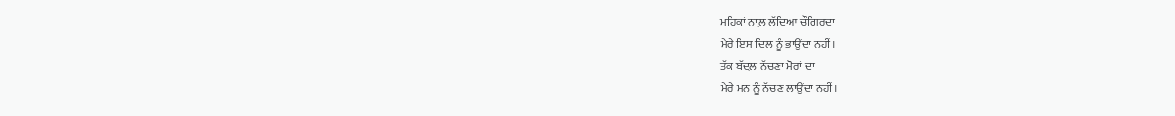ਮਹਿਕਾਂ ਨਾਲ਼ ਲੱਦਿਆ ਚੌਗਿਰਦਾ
ਮੇਰੇ ਇਸ ਦਿਲ ਨੂੰ ਭਾਉਂਦਾ ਨਹੀਂ।
ਤੱਕ ਬੱਦਲ਼ ਨੱਚਣਾ ਮੋਰਾਂ ਦਾ
ਮੇਰੇ ਮਨ ਨੂੰ ਨੱਚਣ ਲਾਉਂਦਾ ਨਹੀਂ।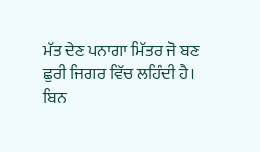ਮੱਤ ਦੇਣ ਪਨਾਗਾ ਮਿੱਤਰ ਜੋ ਬਣ
ਛੁਰੀ ਜਿਗਰ ਵਿੱਚ ਲਹਿੰਦੀ ਹੈ।
ਬਿਨ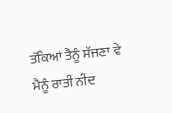ਤੱਕਿਆਂ ਤੈਨੂੰ ਸੱਜਣਾ ਵੇ
ਮੈਨੂੰ ਰਾਤੀਂ ਨੀਂਦ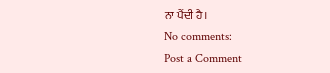ਨਾ ਪੈਂਦੀ ਹੈ।
No comments:
Post a Comment